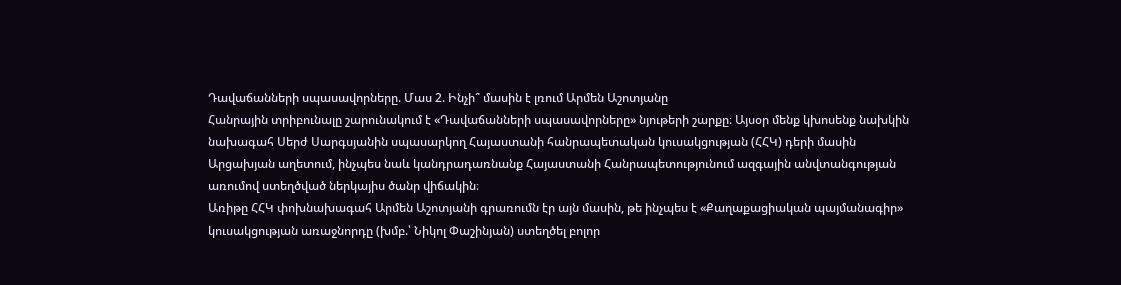Դավաճանների սպասավորները. Մաս 2. Ինչի՞ մասին է լռում Արմեն Աշոտյանը
Հանրային տրիբունալը շարունակում է «Դավաճանների սպասավորները» նյութերի շարքը։ Այսօր մենք կխոսենք նախկին նախագահ Սերժ Սարգսյանին սպասարկող Հայաստանի հանրապետական կուսակցության (ՀՀԿ) դերի մասին Արցախյան աղետում, ինչպես նաև կանդրադառնանք Հայաստանի Հանրապետությունում ազգային անվտանգության առումով ստեղծված ներկայիս ծանր վիճակին։
Առիթը ՀՀԿ փոխնախագահ Արմեն Աշոտյանի գրառումն էր այն մասին, թե ինչպես է «Քաղաքացիական պայմանագիր» կուսակցության առաջնորդը (խմբ.՝ Նիկոլ Փաշինյան) ստեղծել բոլոր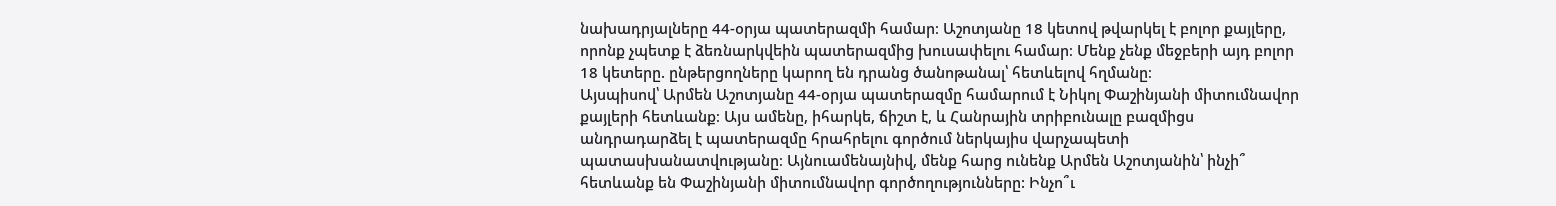նախադրյալները 44-օրյա պատերազմի համար։ Աշոտյանը 18 կետով թվարկել է բոլոր քայլերը, որոնք չպետք է ձեռնարկվեին պատերազմից խուսափելու համար։ Մենք չենք մեջբերի այդ բոլոր 18 կետերը. ընթերցողները կարող են դրանց ծանոթանալ՝ հետևելով հղմանը։
Այսպիսով՝ Արմեն Աշոտյանը 44-օրյա պատերազմը համարում է Նիկոլ Փաշինյանի միտումնավոր քայլերի հետևանք։ Այս ամենը, իհարկե, ճիշտ է, և Հանրային տրիբունալը բազմիցս անդրադարձել է պատերազմը հրահրելու գործում ներկայիս վարչապետի պատասխանատվությանը։ Այնուամենայնիվ, մենք հարց ունենք Արմեն Աշոտյանին՝ ինչի՞ հետևանք են Փաշինյանի միտումնավոր գործողությունները: Ինչո՞ւ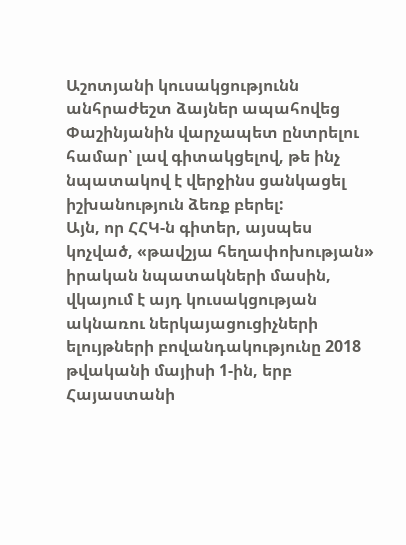Աշոտյանի կուսակցությունն անհրաժեշտ ձայներ ապահովեց Փաշինյանին վարչապետ ընտրելու համար՝ լավ գիտակցելով, թե ինչ նպատակով է վերջինս ցանկացել իշխանություն ձեռք բերել:
Այն, որ ՀՀԿ-ն գիտեր, այսպես կոչված, «թավշյա հեղափոխության» իրական նպատակների մասին, վկայում է այդ կուսակցության ակնառու ներկայացուցիչների ելույթների բովանդակությունը 2018 թվականի մայիսի 1-ին, երբ Հայաստանի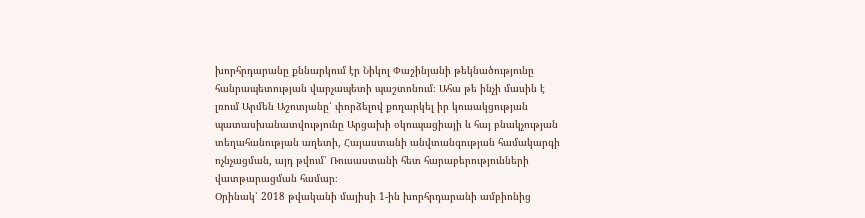խորհրդարանը քննարկում էր Նիկոլ Փաշինյանի թեկնածությունը հանրապետության վարչապետի պաշտոնում։ Ահա թե ինչի մասին է լռում Արմեն Աշոտյանը՝ փորձելով քողարկել իր կուսակցության պատասխանատվությունը Արցախի օկուպացիայի և հայ բնակչության տեղահանության աղետի, Հայաստանի անվտանգության համակարգի ոչնչացման, այդ թվում՝ Ռուսաստանի հետ հարաբերությունների վատթարացման համար։
Օրինակ՝ 2018 թվականի մայիսի 1-ին խորհրդարանի ամբիոնից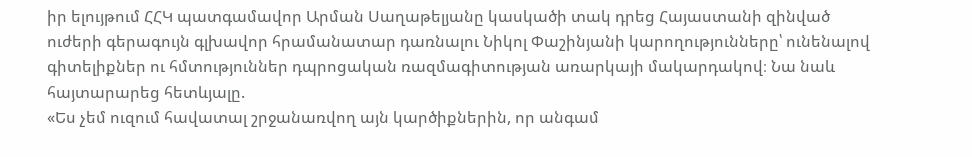իր ելույթում ՀՀԿ պատգամավոր Արման Սաղաթելյանը կասկածի տակ դրեց Հայաստանի զինված ուժերի գերագույն գլխավոր հրամանատար դառնալու Նիկոլ Փաշինյանի կարողությունները՝ ունենալով գիտելիքներ ու հմտություններ դպրոցական ռազմագիտության առարկայի մակարդակով։ Նա նաև հայտարարեց հետևյալը.
«Ես չեմ ուզում հավատալ շրջանառվող այն կարծիքներին, որ անգամ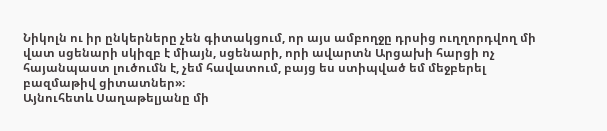Նիկոլն ու իր ընկերները չեն գիտակցում, որ այս ամբողջը դրսից ուղղորդվող մի վատ սցենարի սկիզբ է միայն, սցենարի, որի ավարտն Արցախի հարցի ոչ հայանպաստ լուծումն է, չեմ հավատում, բայց ես ստիպված եմ մեջբերել բազմաթիվ ցիտատներ»։
Այնուհետև Սաղաթելյանը մի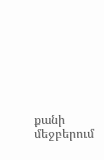քանի մեջբերում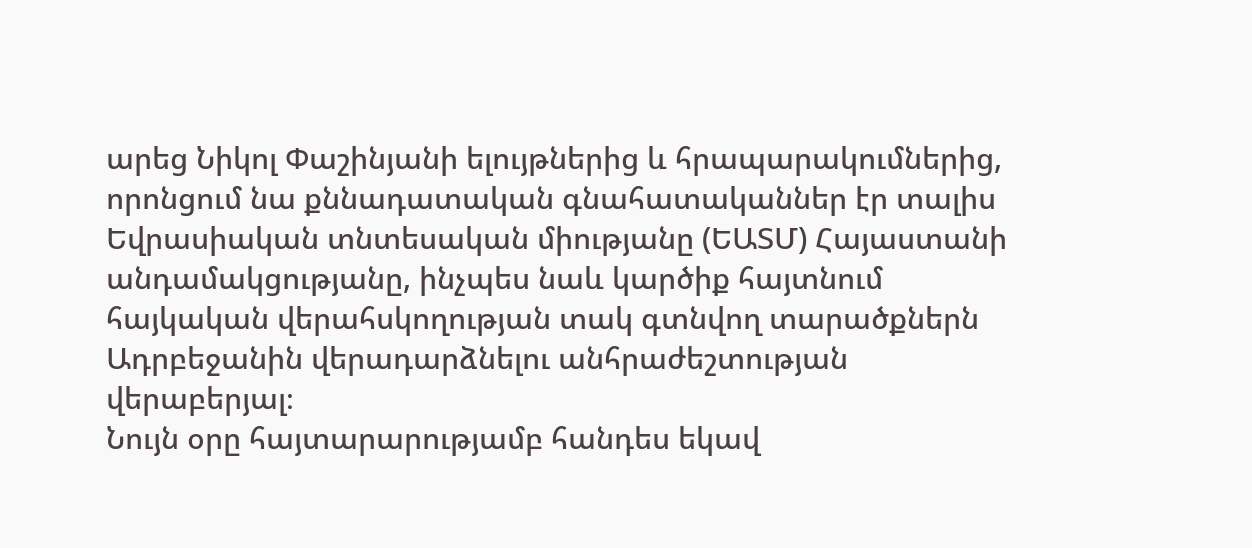արեց Նիկոլ Փաշինյանի ելույթներից և հրապարակումներից, որոնցում նա քննադատական գնահատականներ էր տալիս Եվրասիական տնտեսական միությանը (ԵԱՏՄ) Հայաստանի անդամակցությանը, ինչպես նաև կարծիք հայտնում հայկական վերահսկողության տակ գտնվող տարածքներն Ադրբեջանին վերադարձնելու անհրաժեշտության վերաբերյալ։
Նույն օրը հայտարարությամբ հանդես եկավ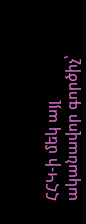ՀՀԿ-ի մեկ այլ ականավոր գործիչ՝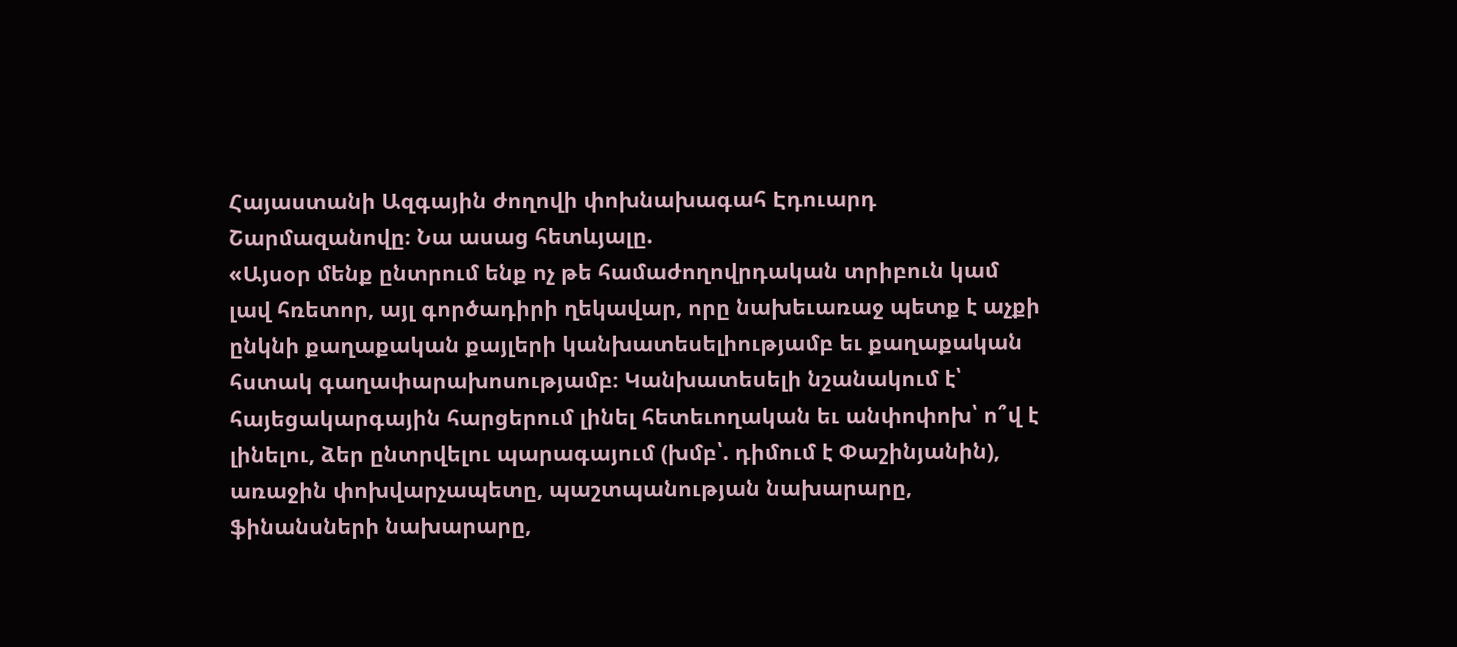Հայաստանի Ազգային ժողովի փոխնախագահ Էդուարդ Շարմազանովը։ Նա ասաց հետևյալը.
«Այսօր մենք ընտրում ենք ոչ թե համաժողովրդական տրիբուն կամ լավ հռետոր, այլ գործադիրի ղեկավար, որը նախեւառաջ պետք է աչքի ընկնի քաղաքական քայլերի կանխատեսելիությամբ եւ քաղաքական հստակ գաղափարախոսությամբ։ Կանխատեսելի նշանակում է՝ հայեցակարգային հարցերում լինել հետեւողական եւ անփոփոխ՝ ո՞վ է լինելու, ձեր ընտրվելու պարագայում (խմբ՝. դիմում է Փաշինյանին), առաջին փոխվարչապետը, պաշտպանության նախարարը, ֆինանսների նախարարը,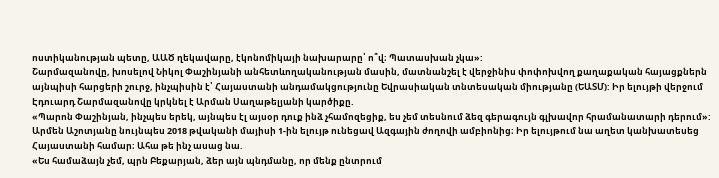ոստիկանության պետը, ԱԱԾ ղեկավարը, էկոնոմիկայի նախարարը՝ ո՞վ։ Պատասխան չկա»:
Շարմազանովը, խոսելով Նիկոլ Փաշինյանի անհետևողականության մասին, մատնանշել է վերջինիս փոփոխվող քաղաքական հայացքներն այնպիսի հարցերի շուրջ, ինչպիսին է՝ Հայաստանի անդամակցությունը Եվրասիական տնտեսական միությանը (ԵԱՏՄ): Իր ելույթի վերջում Էդուարդ Շարմազանովը կրկնել է Արման Սաղաթելյանի կարծիքը.
«Պարոն Փաշինյան, ինչպես երեկ, այնպես էլ այսօր դուք ինձ չհամոզեցիք, ես չեմ տեսնում ձեզ գերագույն գլխավոր հրամանատարի դերում»:
Արմեն Աշոտյանը նույնպես 2018 թվականի մայիսի 1-ին ելույթ ունեցավ Ազգային ժողովի ամբիոնից։ Իր ելույթում նա աղետ կանխատեսեց Հայաստանի համար։ Ահա թե ինչ ասաց նա.
«Ես համաձայն չեմ, պրն Բեքարյան, ձեր այն պնդմանը, որ մենք ընտրում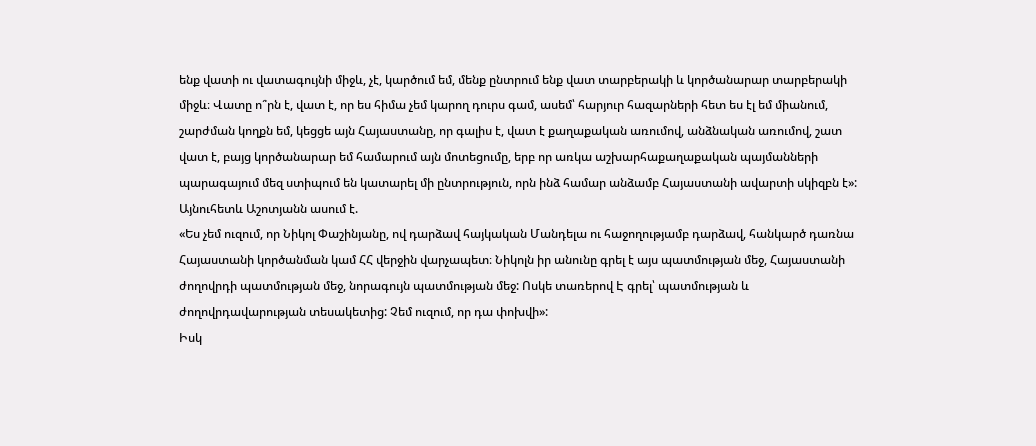ենք վատի ու վատագույնի միջև, չէ, կարծում եմ, մենք ընտրում ենք վատ տարբերակի և կործանարար տարբերակի միջև։ Վատը ո՞րն է, վատ է, որ ես հիմա չեմ կարող դուրս գամ, ասեմ՝ հարյուր հազարների հետ ես էլ եմ միանում, շարժման կողքն եմ, կեցցե այն Հայաստանը, որ գալիս է, վատ է քաղաքական առումով, անձնական առումով, շատ վատ է, բայց կործանարար եմ համարում այն մոտեցումը, երբ որ առկա աշխարհաքաղաքական պայմանների պարագայում մեզ ստիպում են կատարել մի ընտրություն, որն ինձ համար անձամբ Հայաստանի ավարտի սկիզբն է»:
Այնուհետև Աշոտյանն ասում է.
«Ես չեմ ուզում, որ Նիկոլ Փաշինյանը, ով դարձավ հայկական Մանդելա ու հաջողությամբ դարձավ, հանկարծ դառնա Հայաստանի կործանման կամ ՀՀ վերջին վարչապետ։ Նիկոլն իր անունը գրել է այս պատմության մեջ, Հայաստանի ժողովրդի պատմության մեջ, նորագույն պատմության մեջ: Ոսկե տառերով Է գրել՝ պատմության և ժողովրդավարության տեսակետից: Չեմ ուզում, որ դա փոխվի»:
Իսկ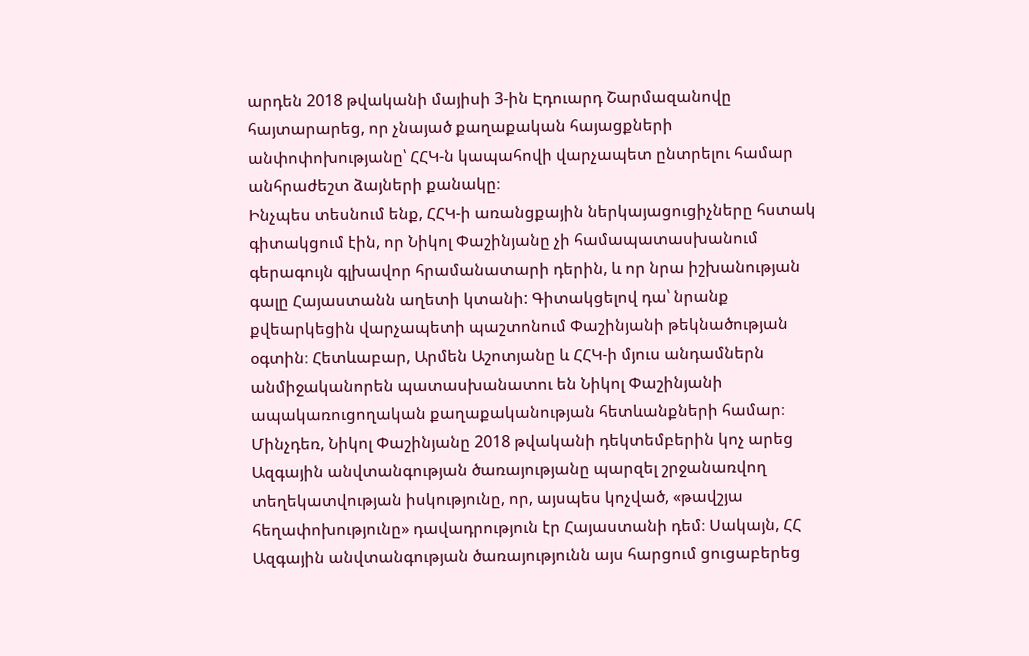արդեն 2018 թվականի մայիսի 3-ին Էդուարդ Շարմազանովը հայտարարեց, որ չնայած քաղաքական հայացքների անփոփոխությանը՝ ՀՀԿ-ն կապահովի վարչապետ ընտրելու համար անհրաժեշտ ձայների քանակը։
Ինչպես տեսնում ենք, ՀՀԿ-ի առանցքային ներկայացուցիչները հստակ գիտակցում էին, որ Նիկոլ Փաշինյանը չի համապատասխանում գերագույն գլխավոր հրամանատարի դերին, և որ նրա իշխանության գալը Հայաստանն աղետի կտանի: Գիտակցելով դա՝ նրանք քվեարկեցին վարչապետի պաշտոնում Փաշինյանի թեկնածության օգտին։ Հետևաբար, Արմեն Աշոտյանը և ՀՀԿ-ի մյուս անդամներն անմիջականորեն պատասխանատու են Նիկոլ Փաշինյանի ապակառուցողական քաղաքականության հետևանքների համար։
Մինչդեռ, Նիկոլ Փաշինյանը 2018 թվականի դեկտեմբերին կոչ արեց Ազգային անվտանգության ծառայությանը պարզել շրջանառվող տեղեկատվության իսկությունը, որ, այսպես կոչված, «թավշյա հեղափոխությունը» դավադրություն էր Հայաստանի դեմ։ Սակայն, ՀՀ Ազգային անվտանգության ծառայությունն այս հարցում ցուցաբերեց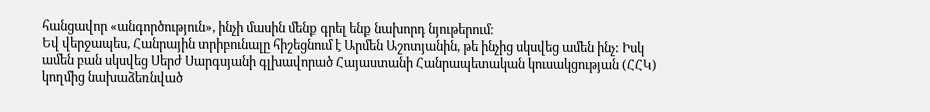հանցավոր «անգործություն», ինչի մասին մենք գրել ենք նախորդ նյութերում։
Եվ վերջապես, Հանրային տրիբունալը հիշեցնում է Արմեն Աշոտյանին, թե ինչից սկսվեց ամեն ինչ: Իսկ ամեն բան սկսվեց Սերժ Սարգսյանի գլխավորած Հայաստանի Հանրապետական կուսակցության (ՀՀԿ) կողմից նախաձեռնված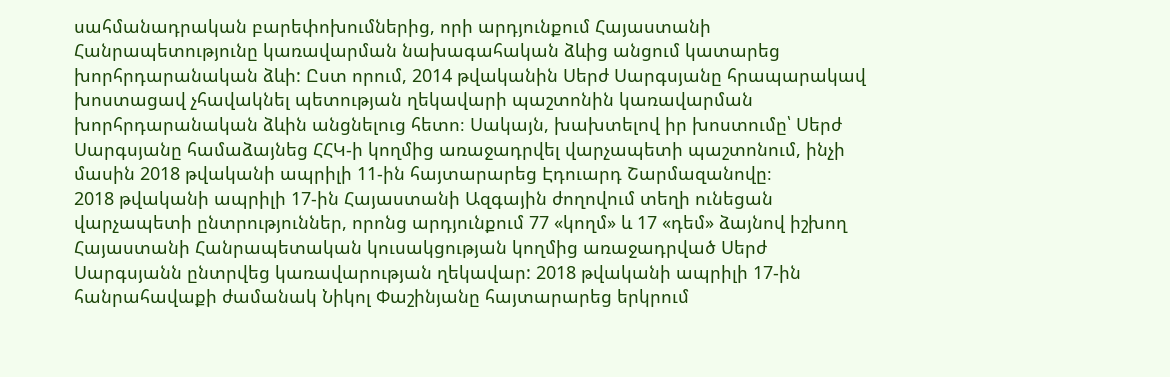սահմանադրական բարեփոխումներից, որի արդյունքում Հայաստանի Հանրապետությունը կառավարման նախագահական ձևից անցում կատարեց խորհրդարանական ձևի: Ըստ որում, 2014 թվականին Սերժ Սարգսյանը հրապարակավ խոստացավ չհավակնել պետության ղեկավարի պաշտոնին կառավարման խորհրդարանական ձևին անցնելուց հետո։ Սակայն, խախտելով իր խոստումը՝ Սերժ Սարգսյանը համաձայնեց ՀՀԿ-ի կողմից առաջադրվել վարչապետի պաշտոնում, ինչի մասին 2018 թվականի ապրիլի 11-ին հայտարարեց Էդուարդ Շարմազանովը։
2018 թվականի ապրիլի 17-ին Հայաստանի Ազգային ժողովում տեղի ունեցան վարչապետի ընտրություններ, որոնց արդյունքում 77 «կողմ» և 17 «դեմ» ձայնով իշխող Հայաստանի Հանրապետական կուսակցության կողմից առաջադրված Սերժ Սարգսյանն ընտրվեց կառավարության ղեկավար: 2018 թվականի ապրիլի 17-ին հանրահավաքի ժամանակ Նիկոլ Փաշինյանը հայտարարեց երկրում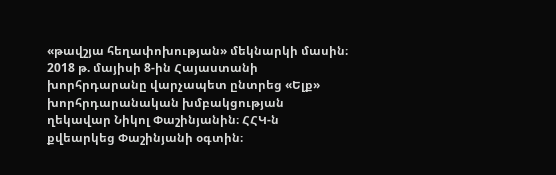«թավշյա հեղափոխության» մեկնարկի մասին։
2018 թ. մայիսի 8-ին Հայաստանի խորհրդարանը վարչապետ ընտրեց «Ելք» խորհրդարանական խմբակցության ղեկավար Նիկոլ Փաշինյանին։ ՀՀԿ-ն քվեարկեց Փաշինյանի օգտին։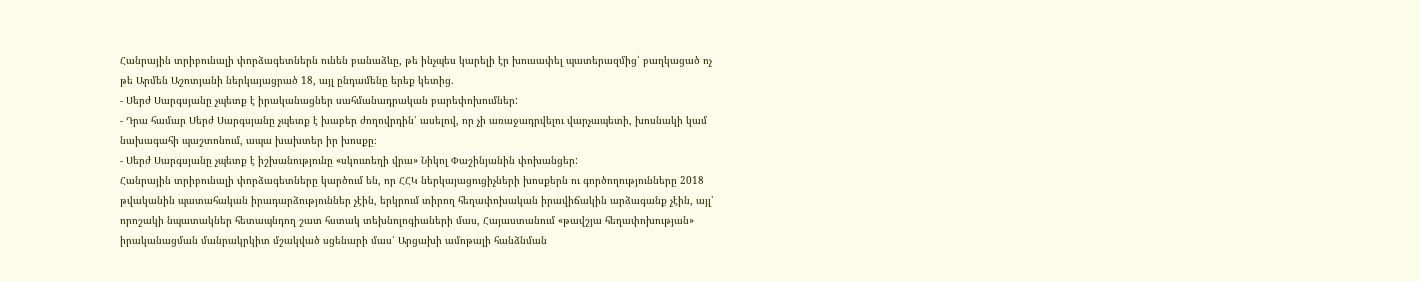Հանրային տրիբունալի փորձագետներն ունեն բանաձևը, թե ինչպես կարելի էր խուսափել պատերազմից՝ բաղկացած ոչ թե Արմեն Աշոտյանի ներկայացրած 18, այլ ընդամենը երեք կետից.
- Սերժ Սարգսյանը չպետք է իրականացներ սահմանադրական բարեփոխումներ:
- Դրա համար Սերժ Սարգսյանը չպետք է խաբեր ժողովրդին՝ ասելով, որ չի առաջադրվելու վարչապետի, խոսնակի կամ նախագահի պաշտոնում, ապա խախտեր իր խոսքը։
- Սերժ Սարգսյանը չպետք է իշխանությունը «սկուտեղի վրա» Նիկոլ Փաշինյանին փոխանցեր:
Հանրային տրիբունալի փորձագետները կարծում են, որ ՀՀԿ ներկայացուցիչների խոսքերն ու գործողությունները 2018 թվականին պատահական իրադարձություններ չէին, երկրում տիրող հեղափոխական իրավիճակին արձագանք չէին, այլ՝ որոշակի նպատակներ հետապնդող շատ հստակ տեխնոլոգիաների մաս, Հայաստանում «թավշյա հեղափոխության» իրականացման մանրակրկիտ մշակված սցենարի մաս՝ Արցախի ամոթալի հանձնման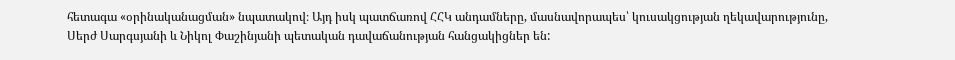հետագա «օրինականացման» նպատակով։ Այդ իսկ պատճառով ՀՀԿ անդամները, մասնավորապես՝ կուսակցության ղեկավարությունը, Սերժ Սարգսյանի և Նիկոլ Փաշինյանի պետական դավաճանության հանցակիցներ են: